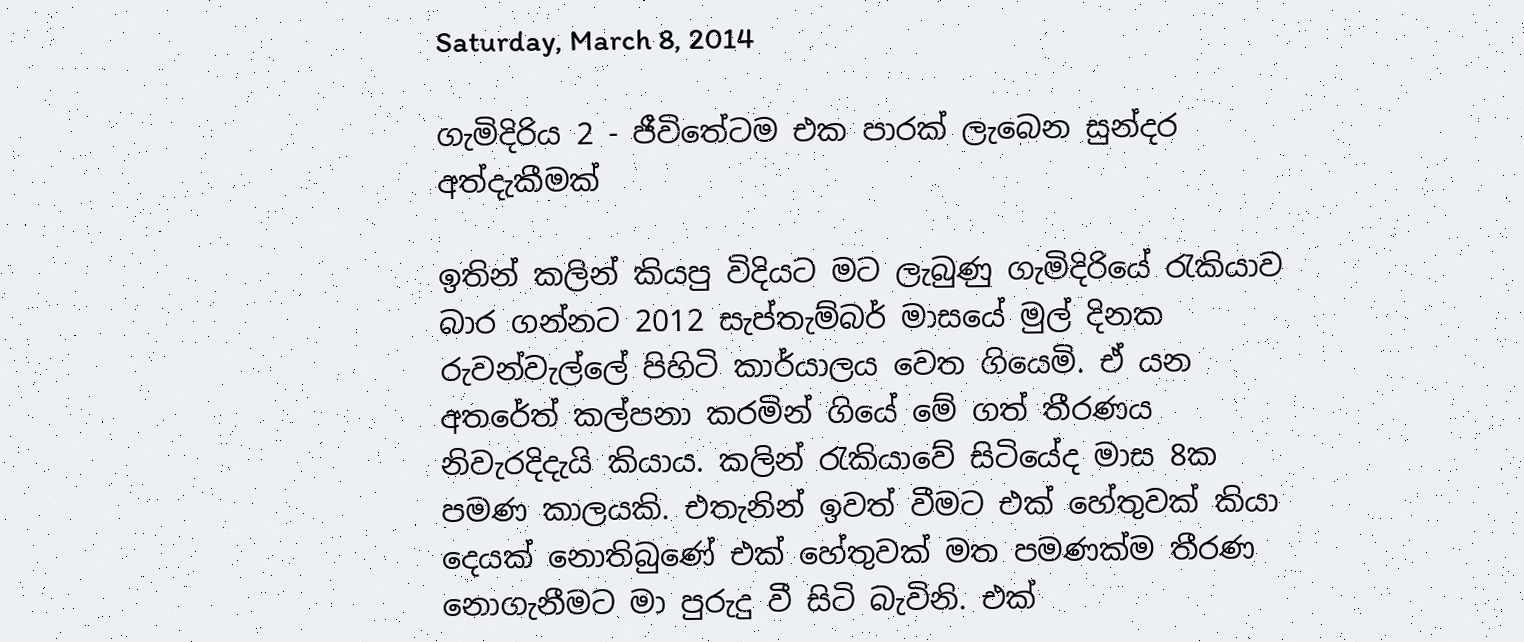Saturday, March 8, 2014

ගැමිදිරිය 2 - ජීවිතේටම එක පාරක් ලැබෙන සුන්දර අත්දැකීමක්

ඉතින් කලින් කියපු විදියට මට ලැබුණු ගැමිදිරියේ රැකියාව බාර ගන්නට 2012 සැප්තැම්බර් මාසයේ මුල් දිනක රුවන්වැල්ලේ පිහිටි කාර්යාලය වෙත ගියෙමි. ඒ යන අතරේත් කල්පනා කරමින් ගියේ මේ ගත් තීරණය නිවැරදිදැයි කියාය. කලින් රැකියාවේ සිටියේද මාස 8ක පමණ කාලයකි. එතැනින් ඉවත් වීමට එක් හේතුවක් කියා දෙයක් නොතිබුණේ එක් හේතුවක් මත පමණක්ම තීරණ නොගැනීමට මා පුරුදු වී සිටි බැවිනි. එක්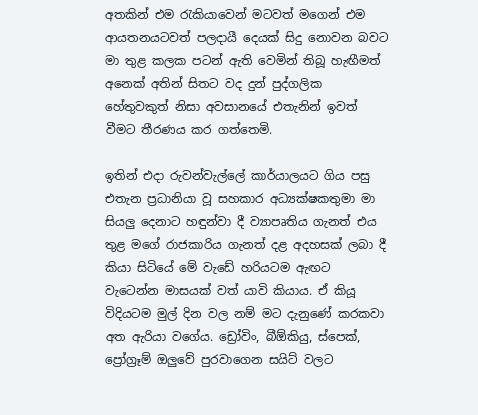අතකින් එම රැකියාවෙන් මටවත් මගෙන් එම ආයතනයටවත් පලදායී දෙයක් සිදු නොවන බවට මා තුළ කලක පටන් ඇති වෙමින් තිබූ හැඟීමත් අනෙක් අතින් සිතට වද දුන් පුද්ගලික හේතුවකුත් නිසා අවසානයේ එතැනින් ඉවත් වීමට තීරණය කර ගත්තෙමි.

ඉතින් එදා රුවන්වැල්ලේ කාර්යාලයට ගිය පසු එතැන ප්‍රධානියා වූ සහකාර අධ්‍යක්ෂකතුමා මා සියලු දෙනාට හඳුන්වා දී ව්‍යාපෘතිය ගැනත් එය තුළ මගේ රාජකාරිය ගැනත් දළ අදහසක් ලබා දී කියා සිටියේ මේ වැඩේ හරියටම ඇඟට වැටෙන්න මාසයක් වත් යාවි කියාය. ඒ කියූ විදියටම ‍‍‍‍‍‍මුල් දින වල නම් මට දැනුණේ කරකවා අත ඇරියා වගේය. ඩ්‍රෝවිං, බීඕකියු, ස්පෙක්, ප්‍රෝග්‍රෑම් ඔලුවේ පුරවාගෙන සයිට් වලට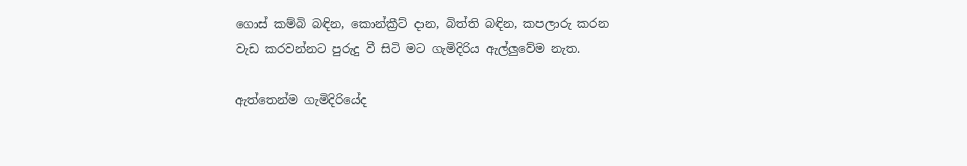ගොස් කම්බි බඳින, කොන්ක්‍රීට් දාන, බිත්ති බඳින, කපලාරු කරන වැඩ කරවන්නට පුරුදු වී සිටි මට ගැමිදිරිය ඇල්ලුවේම නැත.

ඇත්තෙන්ම ගැමිදිරියේද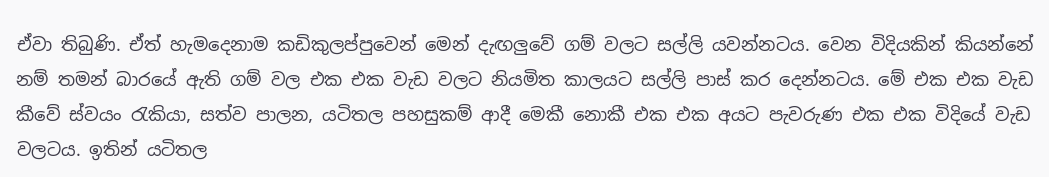ඒවා තිබුණි. ඒත් හැමදෙනාම කඩිකුලප්පුවෙන් මෙන් දැඟලුවේ ගම් වලට සල්ලි යවන්නටය. වෙන විදියකින් කියන්නේ නම් තමන් බාරයේ ඇති ගම් වල එක එක වැඩ වලට නියමිත කාලයට සල්ලි පාස් කර දෙන්නටය. මේ එක එක වැඩ කීවේ ස්වයං රැකියා, සත්ව පාලන, යටිතල පහසුකම් ආදී මෙකී නොකී එක එක අයට පැවරුණ එක එක විදියේ වැඩ වලටය. ඉතින් යටිතල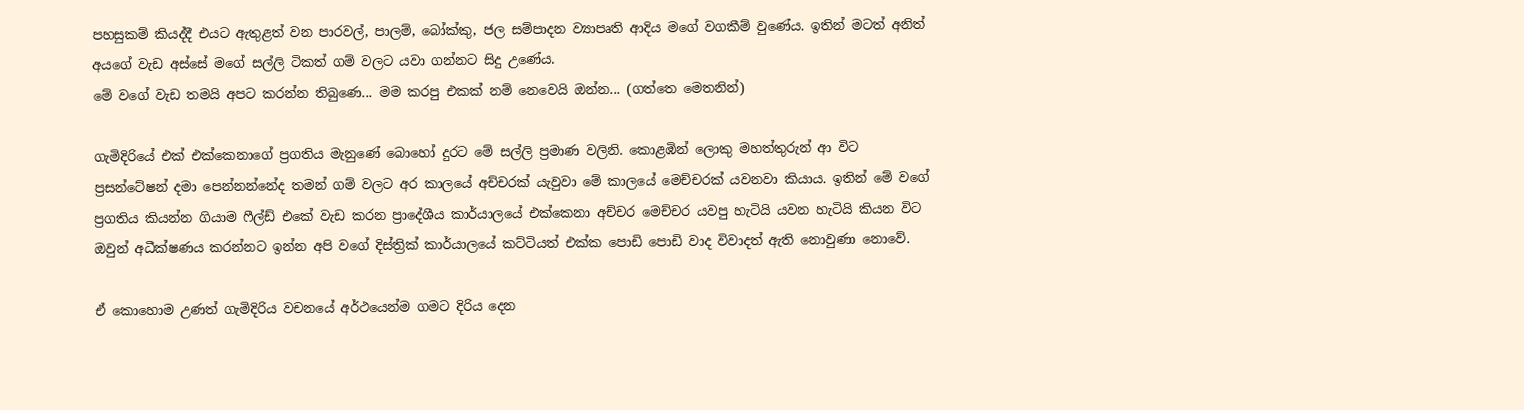පහසුකම් කියද්දී එයට ඇතුළත් වන පාරවල්, පාලම්, බෝක්කු, ජල සම්පාදන ව්‍යාපෘති ආදිය මගේ වගකීම් වුණේය. ඉතින් මටත් අනිත් අයගේ වැඩ අස්සේ මගේ සල්ලි ටිකත් ගම් වලට යවා ගන්නට සිදු උණේය.
මේ වගේ වැඩ තමයි අපට කරන්න තිබුණෙ... මම කරපු එකක් නම් නෙවෙයි ඔන්න... (ගත්තෙ මෙතනින්)

ගැමිදිරියේ එක් එක්කෙනාගේ ප්‍රගතිය මැනුණේ බොහෝ දුරට මේ සල්ලි ප්‍රමාණ වලිනි. කොළඹින් ලොකු මහත්තුරුන් ආ විට  ප්‍රසන්ටේෂන් දමා පෙන්නන්නේද තමන් ගම් වලට අර කාලයේ අච්චරක් යැවුවා මේ කාලයේ මෙච්චරක් යවනවා කියාය. ඉතින් මේ වගේ ප්‍රගතිය කියන්න ගියාම ෆීල්ඩ් එකේ වැඩ කරන ප්‍රාදේශීය කාර්යාලයේ එක්කෙනා අච්චර මෙච්චර යවපු හැටියි යවන හැටියි කියන විට ඔවුන් අධීක්ෂණය කරන්නට ඉන්න අපි වගේ දිස්ත්‍රික් කාර්යාලයේ කට්ටියත් එක්ක පොඩි පොඩි වාද විවාදත් ඇති නොවුණා නොවේ.

ඒ කොහොම උණත් ගැමිදිරිය වචනයේ අර්ථයෙන්ම ගමට දිරිය දෙන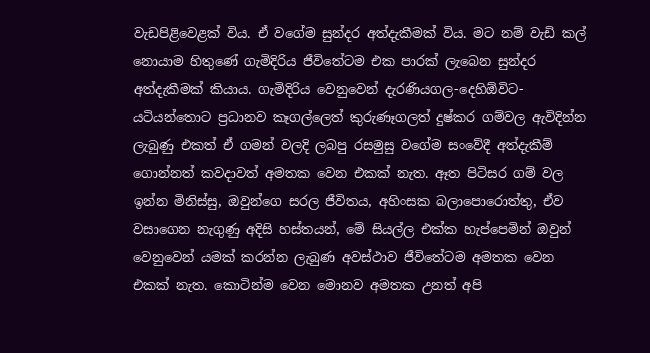වැඩපිළිවෙළක් විය. ඒ වගේම සුන්දර අත්දැකීමක් විය. මට නම් වැඩි කල් නොයාම හිතුණේ ගැමිදිරිය ජීවිතේටම එක පාරක් ලැබෙන සුන්දර අත්දැකීමක් කියාය. ගැමිදිරිය වෙනුවෙන් දැරණියගල-දෙහිඕවිට-යටියන්තොට ප්‍රධානව කෑගල්ලෙත් කුරුණෑගලත් දුෂ්කර ගම්වල ඇවිදින්න ලැබුණු එකත් ඒ ගමන් වලදි ලබපු රසමුසු වගේම සංවේදී අත්දැකීම් ගොන්නත් කවදාවත් අමතක වෙන එකක් නැත. ඈත පිටිසර ගම් වල ඉන්න මිනිස්සු, ඔවුන්ගෙ සරල ජීවිතය, අහිංසක බලාපොරොත්තු, ඒව වසාගෙන නැගුණු අදිසි හස්තයන්, මේ සියල්ල එක්ක හැප්පෙමින් ඔවුන් වෙනුවෙන් යමක් කරන්න ලැබුණ අවස්ථාව ජීවිතේටම අමතක වෙන එකක් නැත. කොටින්ම වෙන මොනව අමතක උනත් අපි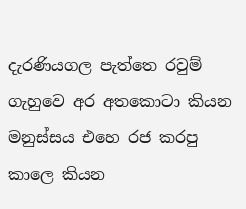දැරණියගල පැත්තෙ රවුම් ගැහුවෙ අර අතකොටා කියන මනුස්සය එහෙ රජ කරපු කාලෙ කියන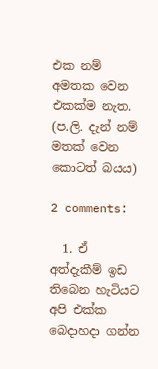එක නම් අමතක වෙන එකක්ම නැත.
(ප.ලි. දැන් නම් මතක් වෙන කොටත් බයය)

2 comments:

  1. ඒ අත්දැකීම් ඉඩ තිබෙන හැටියට අපි එක්ක බෙදාහදා ගන්න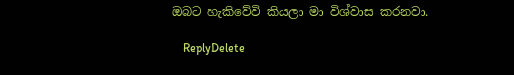ඔබට හැකිවේවි කියලා මා විශ්වාස කරනවා.

    ReplyDelete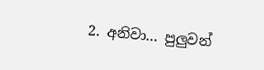2. අනිවා... පුලුවන්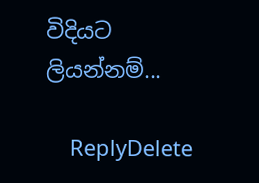විදියට ලියන්නම්...

    ReplyDelete